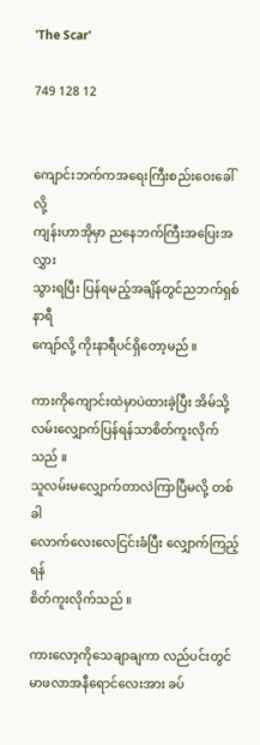'The Scar'

749 128 12


ကျောင်းဘက်ကအရေးကြီးစည်းဝေးခေါ်လို့
ကျန်းဟာအိုမှာ ညနေဘက်ကြီးအပြေးအလွှား
သွားရပြီး ပြန်ရမည့်အချိန်တွင်ညဘက်ရှစ်နာရီ
ကျော်လို့ ကိုးနာရီပင်ရှိတော့မည် ။

ကားကိုကျောင်းထဲမှာပဲထားခဲ့ပြီး အိမ်သို့
လမ်းလျှောက်ပြန်ရန်သာစိတ်ကူးလိုက်သည် ။
သူလမ်းမလျှောက်တာလဲကြာပြီမလို့ တစ်ခါ
လောက်လေးလေငြင်းခံပြီး လျှောက်ကြည့်ရန်
စိတ်ကူးလိုက်သည် ။

ကားလော့ကိုသေချာချကာ လည်ပင်းတွင်
မာဖလာအနီရောင်လေးအား ခပ်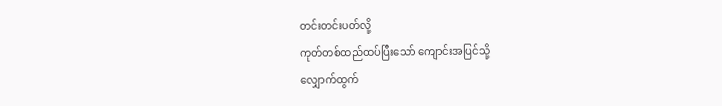တင်းတင်းပတ်လို့
ကုတ်တစ်ထည်ထပ်ပြီးသော် ကျောင်းအပြင်သို့
လျှောက်ထွက်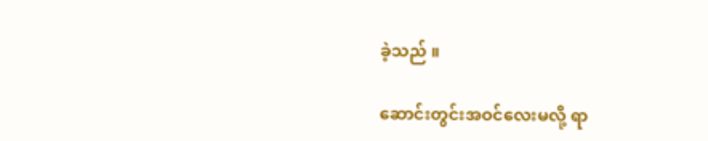ခဲ့သည် ။

ဆောင်းတွင်းအဝင်လေးမလို့ ရာ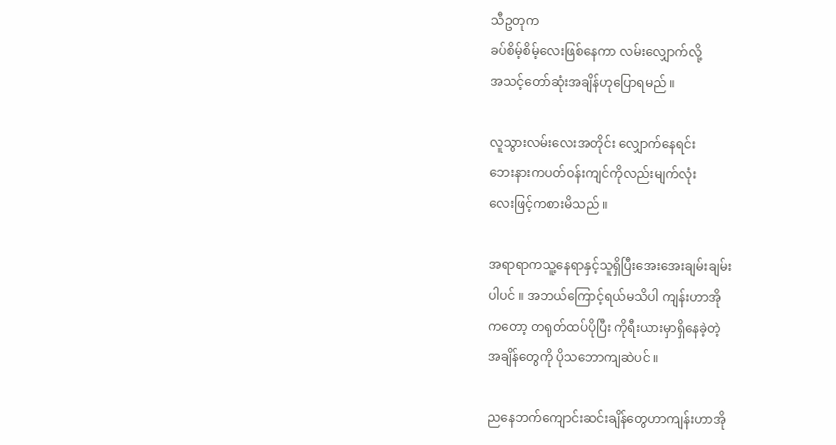သီဥတုက
ခပ်စိမ့်စိမ့်လေးဖြစ်နေကာ လမ်းလျှောက်လို့
အသင့်တော်ဆုံးအချိန်ဟုပြောရမည် ။

လူသွားလမ်းလေးအတိုင်း လျှောက်နေရင်း
ဘေးနားကပတ်ဝန်းကျင်ကိုလည်းမျက်လုံး
လေးဖြင့်ကစားမိသည် ။

အရာရာကသူ့နေရာနှင့်သူရှိပြီးအေးအေးချမ်းချမ်း
ပါပင် ။ အဘယ်ကြောင့်ရယ်မသိပါ ကျန်းဟာအို
ကတော့ တရုတ်ထပ်ပိုပြီး ကိုရီးယားမှာရှိနေခဲ့တဲ့
အချိန်တွေကို ပိုသဘောကျဆဲပင် ။

ညနေဘက်ကျောင်းဆင်းချိန်တွေဟာကျန်းဟာအို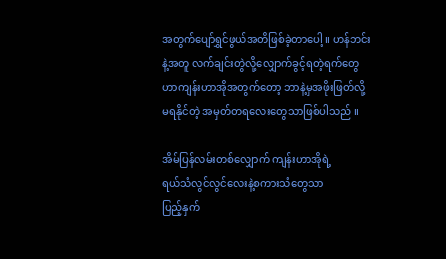အတွက်ပျော်ရွှင်ဖွယ်အတိဖြစ်ခဲ့တာပေါ့ ။ ဟန်ဘင်း
နဲ့အတူ လက်ချင်းတွဲလို့လျှောက်ခွင့်ရတဲ့ရက်တွေ
ဟာကျန်းဟာအိုအတွက်တော့ ဘာနဲ့မှအဖိုးဖြတ်လို့
မရနိုင်တဲ့ အမှတ်တရလေးတွေသာဖြစ်ပါသည် ။

အိမ်ပြန်လမ်းတစ်လျှောက် ကျန်းဟာအိုရဲ့
ရယ်သံလွင်လွင်လေးနဲ့စကားသံတွေသာ
ပြည့်နှက်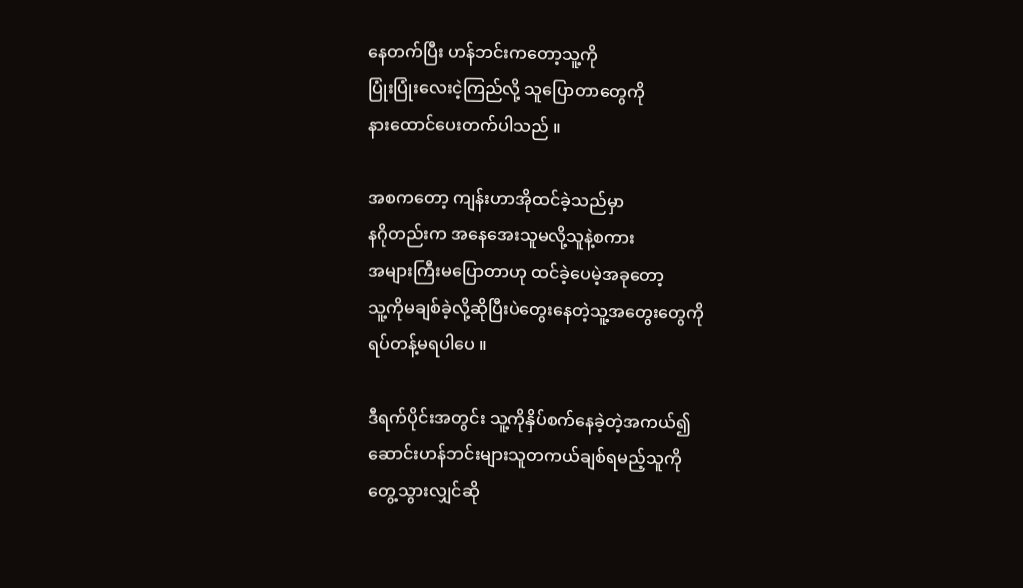နေတက်ပြီး ဟန်ဘင်းကတော့သူ့ကို
ပြုံးပြုံးလေးငဲ့ကြည်လို့ သူပြောတာတွေကို
နားထောင်ပေးတက်ပါသည် ။

အစကတော့ ကျန်းဟာအိုထင်ခဲ့သည်မှာ
နဂိုတည်းက အနေအေးသူမလို့သူနဲ့စကား
အများကြီးမပြောတာဟု ထင်ခဲ့ပေမဲ့အခုတော့
သူ့ကိုမချစ်ခဲ့လို့ဆိုပြီးပဲတွေးနေတဲ့သူ့အတွေးတွေကို
ရပ်တန့်မရပါပေ ။

ဒီရက်ပိုင်းအတွင်း သူ့ကိုနှိပ်စက်နေခဲ့တဲ့အကယ်၍
ဆောင်းဟန်ဘင်းများသူတကယ်ချစ်ရမည့်သူကို
တွေ့သွားလျှင်ဆို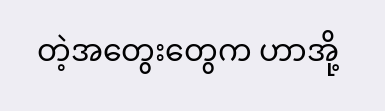တဲ့အတွေးတွေက ဟာအို့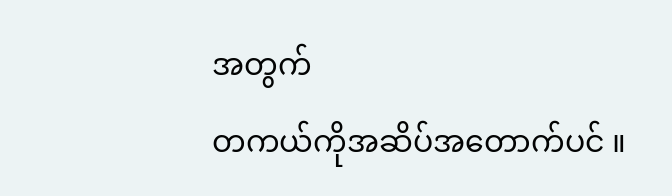အတွက်
တကယ်ကိုအဆိပ်အတောက်ပင် ။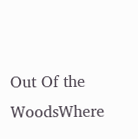Out Of the WoodsWhere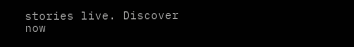stories live. Discover now